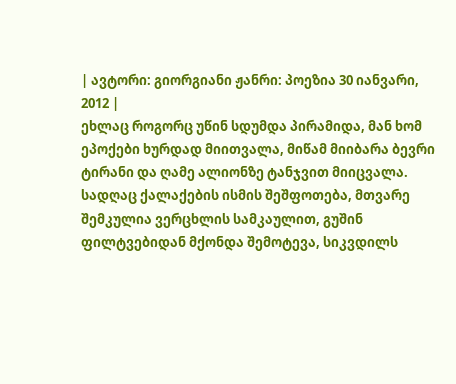| ავტორი: გიორგიანი ჟანრი: პოეზია 30 იანვარი, 2012 |
ეხლაც როგორც უწინ სდუმდა პირამიდა, მან ხომ ეპოქები ხურდად მიითვალა, მიწამ მიიბარა ბევრი ტირანი და ღამე ალიონზე ტანჯვით მიიცვალა.
სადღაც ქალაქების ისმის შეშფოთება, მთვარე შემკულია ვერცხლის სამკაულით, გუშინ ფილტვებიდან მქონდა შემოტევა, სიკვდილს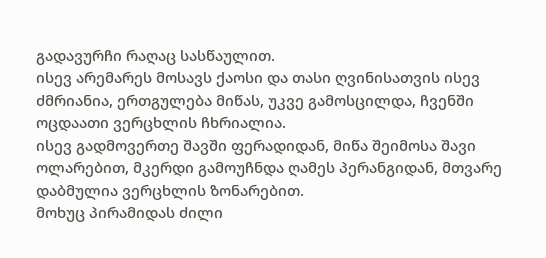გადავურჩი რაღაც სასწაულით.
ისევ არემარეს მოსავს ქაოსი და თასი ღვინისათვის ისევ ძმრიანია, ერთგულება მიწას, უკვე გამოსცილდა, ჩვენში ოცდაათი ვერცხლის ჩხრიალია.
ისევ გადმოვერთე შავში ფერადიდან, მიწა შეიმოსა შავი ოლარებით, მკერდი გამოუჩნდა ღამეს პერანგიდან, მთვარე დაბმულია ვერცხლის ზონარებით.
მოხუც პირამიდას ძილი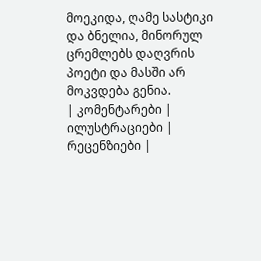მოეკიდა, ღამე სასტიკი და ბნელია, მინორულ ცრემლებს დაღვრის პოეტი და მასში არ მოკვდება გენია.
| კომენტარები |
ილუსტრაციები |
რეცენზიები |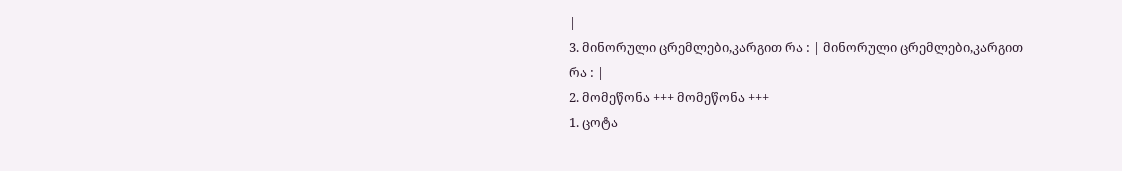|
3. მინორული ცრემლები,კარგით რა : | მინორული ცრემლები,კარგით რა : |
2. მომეწონა +++ მომეწონა +++
1. ცოტა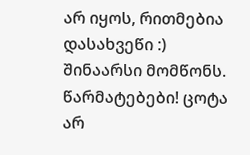არ იყოს, რითმებია დასახვეწი :) შინაარსი მომწონს. წარმატებები! ცოტა არ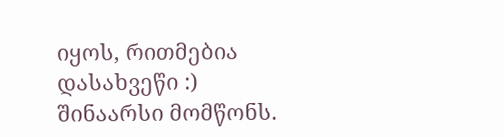იყოს, რითმებია დასახვეწი :) შინაარსი მომწონს.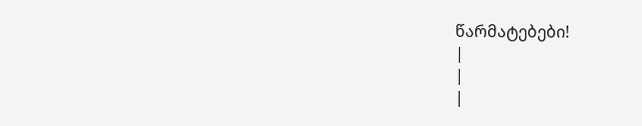წარმატებები!
|
|
|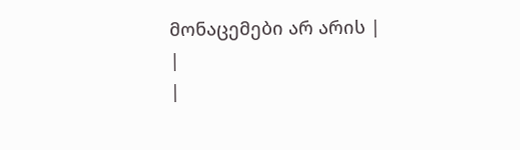მონაცემები არ არის |
|
|